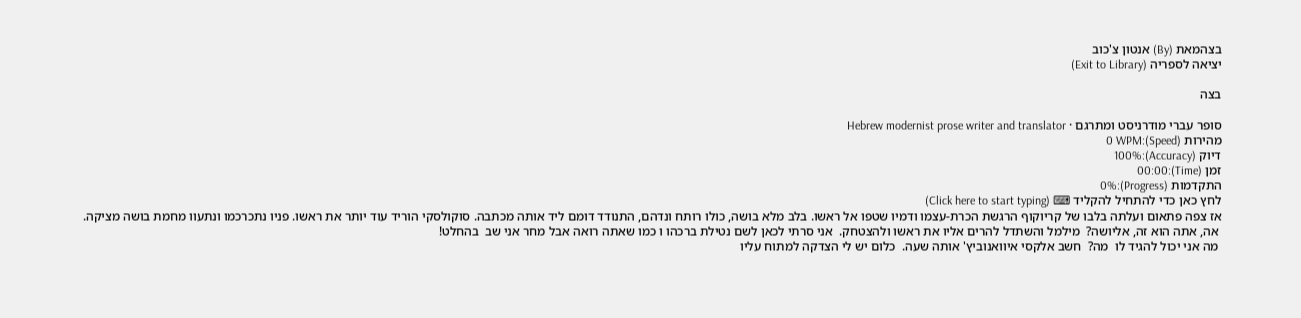בצהמאת (By) אנטון צ'כוב
יציאה לספריה (Exit to Library)

בצה

סופר עברי מודרניסט ומתרגם · Hebrew modernist prose writer and translator
מהירות (Speed):0 WPM
דיוק (Accuracy):100%
זמן (Time):00:00
התקדמות (Progress):0%
לחץ כאן כדי להתחיל להקליד ⌨ (Click here to start typing)
אז צפה פתאום ועלתה בלבו של קריוקוף הרגשת הכרת-עצמו ודמיו שטפו אל ראשו. בלב מלא בושה, כולו רותח ונדהם, התנודד דומם ליד אותה מכתבה. סוקולסקי הוריד עוד יותר את ראשו. פניו נתכרכמו ונתעוו מחמת בושה מציקה.
 אה, אתה הוא זה, אליושה?  מילמל והשתדל להרים אליו את ראשו ולהצטחק.  אני סרתי לכאן לשם נטילת ברכהו ו כמו שאתה רואה אבל מחר אני שב  בהחלט!
 מה אני יכול להגיד לו  מה?  חשב אלקסי איוואנוביץ' אותה שעה.  כלום יש לי הצדקה למתוח עליו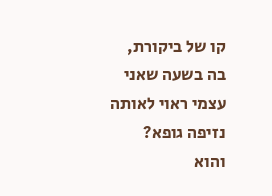קו של ביקורת, בה בשעה שאני עצמי ראוי לאותה נזיפה גופא?
והוא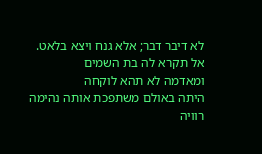לא דיבר דבר; אלא גנח ויצא בלאט.
אל תקרא לה בת השמים
ומאדמה לא תהא לוקחה
היתה באולם משתפכת אותה נהימה רוויה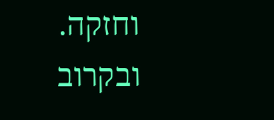וחזקה.
ובקרוב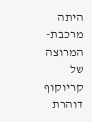היתה מרכבת-המרוצה של קריוקוף דוהרת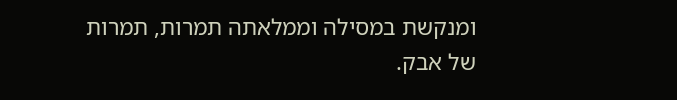ומנקשת במסילה וממלאתה תמרות, תמרות של אבק.